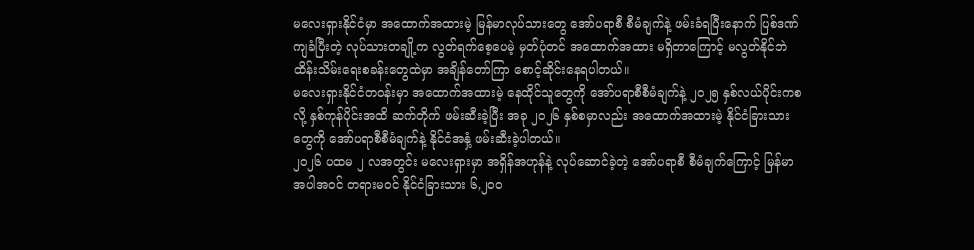မလေးရှားနိုင်ငံမှာ အထောက်အထားမဲ့ မြန်မာလုပ်သားတွေ အော်ပရာစီ စီမံချက်နဲ့ ဖမ်းခံရပြီးနောက် ပြစ်ဒဏ်ကျခံပြီးတဲ့ လုပ်သားတချို့က လွတ်ရက်စေ့ပေမဲ့ မှတ်ပုံတင် အထောက်အထား မရှိတာကြောင့် မလွတ်နိုင်ဘဲ ထိန်းသိမ်းရေးစခန်းတွေထဲမှာ အချိန်တော်ကြာ စောင့်ဆိုင်းနေရပါတယ်။
မလေးရှားနိုင်ငံတဝန်းမှာ အထောက်အထားမဲ့ နေထိုင်သူတွေကို အော်ပရာစီစီမံချက်နဲ့ ၂၀၂၅ နှစ်လယ်ပိုင်းကစလို့ နှစ်ကုန်ပိုင်းအထိ ဆက်တိုက် ဖမ်းဆီးခဲ့ပြီး အခု ၂၀၂၆ နှစ်စမှာလည်း အထောက်အထားမဲ့ နိုင်ငံခြားသားတွေကို အော်ပရာစီစီမံချက်နဲ့ နိုင်ငံအနှံ့ ဖမ်းဆီးခဲ့ပါတယ်။
၂၀၂၆ ပထမ ၂ လအတွင်း မလေးရှားမှာ အရှိန်အဟုန်နဲ့ လုပ်ဆောင်ခဲ့တဲ့ အော်ပရာစီ စီမံချက်ကြောင့် မြန်မာအပါအဝင် တရားမဝင် နိုင်ငံခြားသား ၆,၂၀၀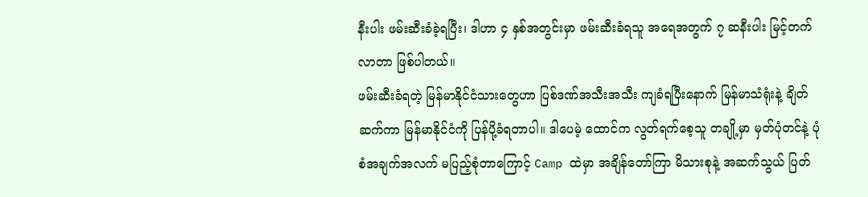နီးပါး ဖမ်းဆီးခံခဲ့ရပြီး၊ ဒါဟာ ၄ နှစ်အတွင်းမှာ ဖမ်းဆီးခံရသူ အရေအတွက် ၇ ဆနီးပါး မြင့်တက်လာတာ ဖြစ်ပါတယ်။
ဖမ်းဆီးခံရတဲ့ မြန်မာနိုင်ငံသားတွေဟာ ပြစ်ဒဏ်အသီးအသီး ကျခံရပြီးနောက် မြန်မာသံရုံးနဲ့ ချိတ်ဆက်ကာ မြန်မာနိုင်ငံကို ပြန်ပို့ခံရတာပါ။ ဒါပေမဲ့ ထောင်က လွတ်ရက်စေ့သူ တချို့မှာ မှတ်ပုံတင်နဲ့ ပုံစံအချက်အလက် မပြည့်စုံတာကြောင့် Camp ထဲမှာ အချိန်တော်ကြာ မိသားစုနဲ့ အဆက်သွယ် ပြတ်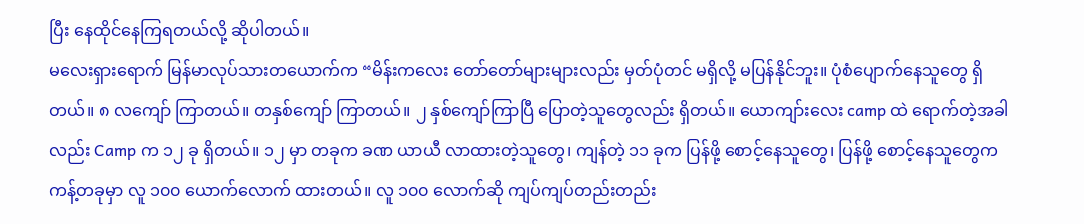ပြီး နေထိုင်နေကြရတယ်လို့ ဆိုပါတယ်။
မလေးရှားရောက် မြန်မာလုပ်သားတယောက်က “မိန်းကလေး တော်တော်များများလည်း မှတ်ပုံတင် မရှိလို့ မပြန်နိုင်ဘူး။ ပုံစံပျောက်နေသူတွေ ရှိတယ်။ ၈ လကျော် ကြာတယ်။ တနှစ်ကျော် ကြာတယ်။ ၂ နှစ်ကျော်ကြာပြီ ပြောတဲ့သူတွေလည်း ရှိတယ်။ ယောကျာ်းလေး camp ထဲ ရောက်တဲ့အခါလည်း Camp က ၁၂ ခု ရှိတယ်။ ၁၂ မှာ တခုက ခဏ ယာယီ လာထားတဲ့သူတွေ၊ ကျန်တဲ့ ၁၁ ခုက ပြန်ဖို့ စောင့်နေသူတွေ၊ ပြန်ဖို့ စောင့်နေသူတွေက ကန့်တခုမှာ လူ ၁၀၀ ယောက်လောက် ထားတယ်။ လူ ၁၀၀ လောက်ဆို ကျပ်ကျပ်တည်းတည်း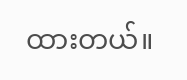ထားတယ်။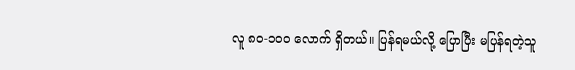လူ ၈၀-၁၀၀ လောက် ရှိတယ်။ ပြန်ရမယ်လို့ ပြောပြီး မပြန်ရတဲ့သူ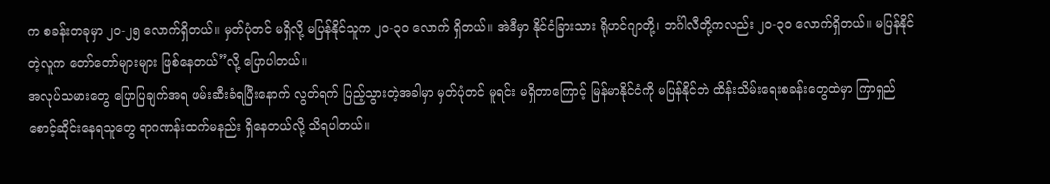က စခန်းတခုမှာ ၂၀-၂၅ လောက်ရှိတယ်။ မှတ်ပုံတင် မရှိလို့ မပြန်နိုင်သူက ၂၀-၃၀ လောက် ရှိတယ်။ အဲဒီမှာ နိုင်ငံခြားသား ရိုဟင်ဂျာတို့၊ ဘင်္ဂါလီတို့ကလည်း ၂၀-၃၀ လောက်ရှိတယ်။ မပြန်နိုင်တဲ့လူက တော်တော်များများ ဖြစ်နေတယ်”လို့ ပြောပါတယ်။
အလုပ်သမားတွေ ပြောပြချက်အရ ဖမ်းဆီးခံရပြီးနောက် လွတ်ရက် ပြည့်သွားတဲ့အခါမှာ မှတ်ပုံတင် မူရင်း မရှိတာကြောင့် မြန်မာနိုင်ငံကို မပြန်နိုင်ဘဲ ထိန်းသိမ်းရေးစခန်းတွေထဲမှာ ကြာရှည် စောင့်ဆိုင်းနေရသူတွေ ရာဂဏန်းထက်မနည်း ရှိနေတယ်လို့ သိရပါတယ်။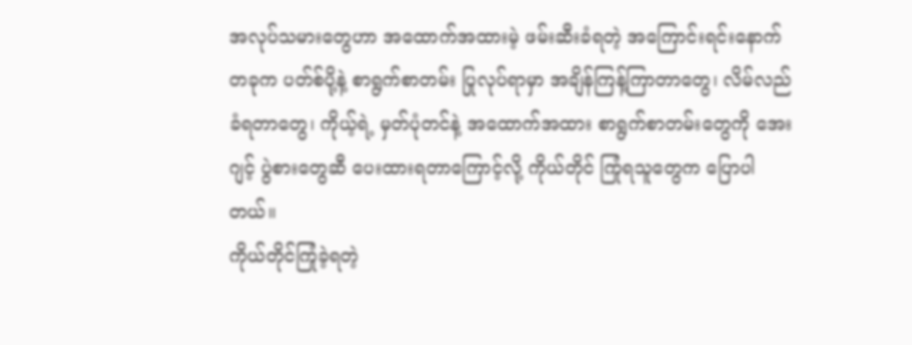အလုပ်သမားတွေဟာ အထောက်အထားမဲ့ ဖမ်းဆီးခံရတဲ့ အကြောင်းရင်းနောက်တခုက ပတ်စ်ပို့နဲ့ စာရွက်စာတမ်း ပြုလုပ်ရာမှာ အချိန်ကြန့်ကြာတာတွေ၊ လိမ်လည်ခံရတာတွေ၊ ကိုယ့်ရဲ့ မှတ်ပုံတင်နဲ့ အထောက်အထား စာရွက်စာတမ်းတွေကို အေးဂျင့် ပွဲစားတွေဆီ ပေးထားရတာကြောင့်လို့ ကိုယ်တိုင် ကြုံရသူတွေက ပြောပါတယ်။
ကိုယ်တိုင်ကြုံခဲ့ရတဲ့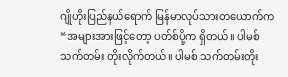ဂျိုဟိုးပြည်နယ်ရောက် မြန်မာလုပ်သားတယောက်က “အများအားဖြင့်တော့ ပတ်စ်ပို့က ရှိတယ်။ ပါမစ်သက်တမ်း တိုးလိုက်တယ်။ ပါမစ် သက်တမ်းတိုး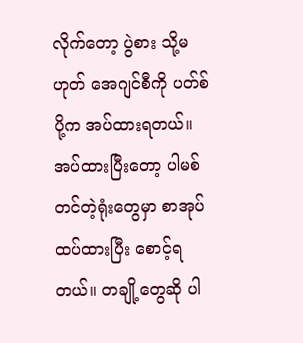လိုက်တော့ ပွဲစား သို့မဟုတ် အေဂျင်စီကို ပတ်စ်ပို့က အပ်ထားရတယ်။ အပ်ထားပြီးတော့ ပါမစ်တင်တဲ့ရုံးတွေမှာ စာအုပ်ထပ်ထားပြီး စောင့်ရတယ်။ တချို့တွေဆို ပါ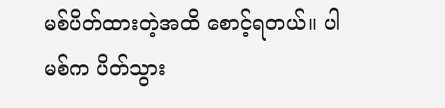မစ်ပိတ်ထားတဲ့အထိ စောင့်ရတယ်။ ပါမစ်က ပိတ်သွား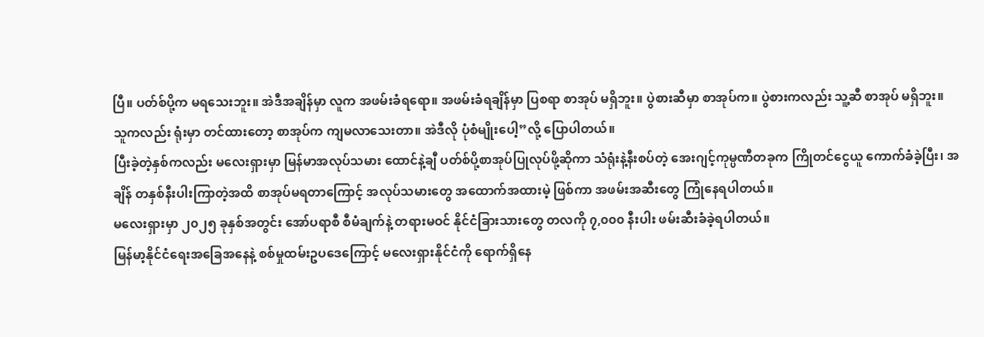ပြီ။ ပတ်စ်ပို့က မရသေးဘူး။ အဲဒီအချိန်မှာ လူက အဖမ်းခံရရော။ အဖမ်းခံရချိန်မှာ ပြစရာ စာအုပ် မရှိဘူး။ ပွဲစားဆီမှာ စာအုပ်က။ ပွဲစားကလည်း သူ့ဆီ စာအုပ် မရှိဘူး။ သူကလည်း ရုံးမှာ တင်ထားတော့ စာအုပ်က ကျမလာသေးတာ။ အဲဒီလို ပုံစံမျိုးပေါ့”လို့ ပြောပါတယ်။
ပြီးခဲ့တဲ့နှစ်ကလည်း မလေးရှားမှာ မြန်မာအလုပ်သမား ထောင်နဲ့ချီ ပတ်စ်ပို့စာအုပ်ပြုလုပ်ဖို့ဆိုကာ သံရုံးနဲ့နီးစပ်တဲ့ အေးဂျင့်ကုမ္ပဏီတခုက ကြိုတင်ငွေယူ ကောက်ခံခဲ့ပြီး၊ အချိန် တနှစ်နီးပါးကြာတဲ့အထိ စာအုပ်မရတာကြောင့် အလုပ်သမားတွေ အထောက်အထားမဲ့ ဖြစ်ကာ အဖမ်းအဆီးတွေ ကြုံနေရပါတယ်။
မလေးရှားမှာ ၂၀၂၅ ခုနှစ်အတွင်း အော်ပရာစီ စီမံချက်နဲ့ တရားမဝင် နိုင်ငံခြားသားတွေ တလကို ၇,၀၀၀ နီးပါး ဖမ်းဆီးခံခဲ့ရပါတယ်။
မြန်မာ့နိုင်ငံရေးအခြေအနေနဲ့ စစ်မှုထမ်းဥပဒေကြောင့် မလေးရှားနိုင်ငံကို ရောက်ရှိနေ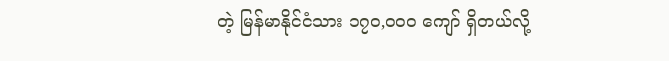တဲ့ မြန်မာနိုင်ငံသား ၁၇၀,၀၀၀ ကျော် ရှိတယ်လို့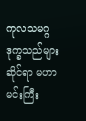ကုလသမဂ္ဂ ဒုက္ခသည်များဆိုင်ရာ မဟာမင်းကြီး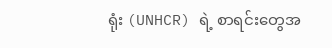ရုံး (UNHCR) ရဲ့ စာရင်းတွေအ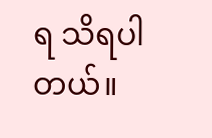ရ သိရပါတယ်။